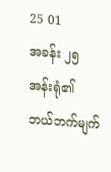25 01
အခန်း ၂၅
အန်းရုံ၏ ဘယ်ဘက်မျက်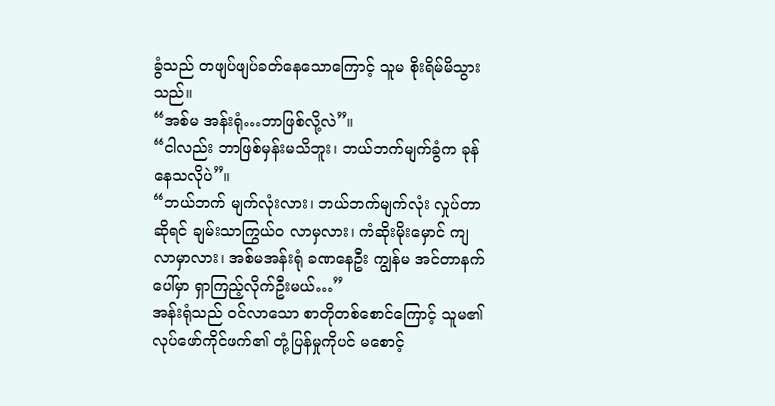ခွံသည် တဖျပ်ဖျပ်ခတ်နေသောကြောင့် သူမ စိုးရိမ်မိသွားသည်။
“အစ်မ အန်းရုံ…ဘာဖြစ်လို့လဲ”။
“ငါလည်း ဘာဖြစ်မှန်းမသိဘူး၊ ဘယ်ဘက်မျက်ခွံက ခုန်နေသလိုပဲ”။
“ဘယ်ဘက် မျက်လုံးလား၊ ဘယ်ဘက်မျက်လုံး လှုပ်တာဆိုရင် ချမ်းသာကြွယ်ဝ လာမှလား၊ ကံဆိုးမိုးမှောင် ကျလာမှာလား၊ အစ်မအန်းရုံ ခဏနေဦး ကျွန်မ အင်တာနက်ပေါ်မှာ ရှာကြည့်လိုက်ဦးမယ်…”
အန်းရုံသည် ဝင်လာသော စာတိုတစ်စောင်ကြောင့် သူမ၏ လုပ်ဖော်ကိုင်ဖက်၏ တုံ့ပြန်မှုကိုပင် မစောင့်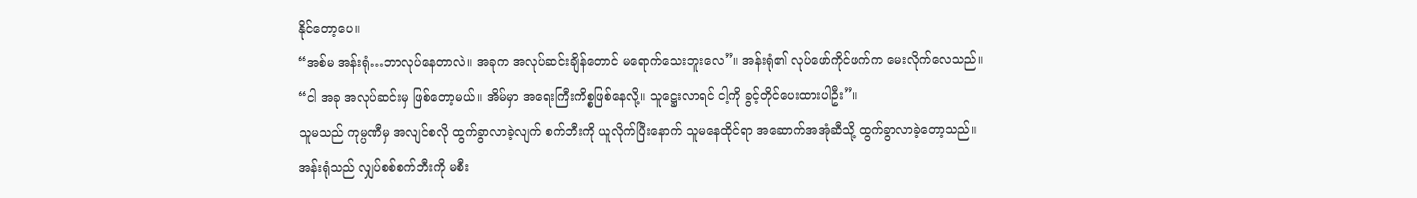နိုင်တော့ပေ။
“အစ်မ အန်းရုံ…ဘာလုပ်နေတာလဲ။ အခုက အလုပ်ဆင်းချိန်တောင် မရောက်သေးဘူးလေ”။ အန်းရုံ၏ လုပ်ဖော်ကိုင်ဖက်က မေးလိုက်လေသည်။
“ငါ အခု အလုပ်ဆင်းမှ ဖြစ်တော့မယ်။ အိမ်မှာ အရေးကြီးကိစ္စဖြစ်နေလို့။ သူဋ္ဌေးလာရင် ငါ့ကို ခွင့်တိုင်ပေးထားပါဦး”။
သူမသည် ကုမ္ပဏီမှ အလျင်စလို ထွက်ခွာလာခဲ့လျက် စက်ဘီးကို ယူလိုက်ပြီးနောက် သူမနေထိုင်ရာ အဆောက်အအုံဆီသို့ ထွက်ခွာလာခဲ့တော့သည်။
အန်းရုံသည် လျှပ်စစ်စက်ဘီးကို မစီး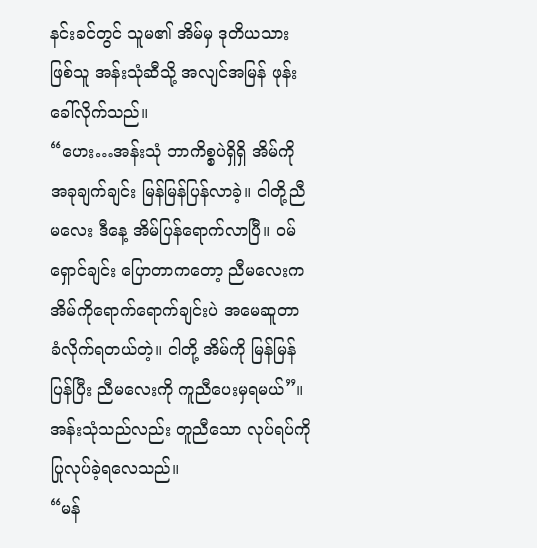နင်းခင်တွင် သူမ၏ အိမ်မှ ဒုတိယသားဖြစ်သူ အန်းသုံဆီသို့ အလျင်အမြန် ဖုန်းခေါ်လိုက်သည်။
“ဟေး…အန်းသုံ ဘာကိစ္စပဲရှိရှိ အိမ်ကို အခုချက်ချင်း မြန်မြန်ပြန်လာခဲ့။ ငါတို့ညီမလေး ဒီနေ့ အိမ်ပြန်ရောက်လာပြီ။ ဝမ်ရှောင်ချင်း ပြောတာကတော့ ညီမလေးက အိမ်ကိုရောက်ရောက်ချင်းပဲ အမေဆူတာ ခံလိုက်ရတယ်တဲ့။ ငါတို့ အိမ်ကို မြန်မြန်ပြန်ပြီး ညီမလေးကို ကူညီပေးမှရမယ်”။
အန်းသုံသည်လည်း တူညီသော လုပ်ရပ်ကို ပြုလုပ်ခဲ့ရလေသည်။
“မန်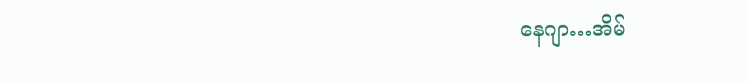နေဂျာ…အိမ်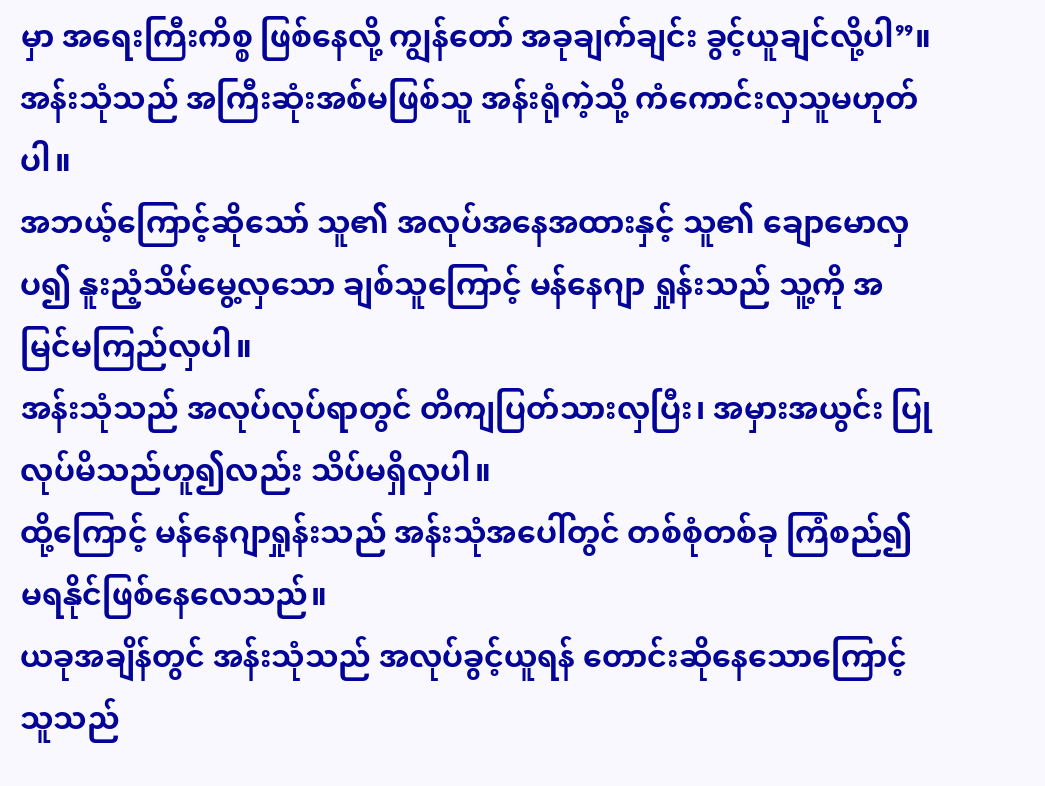မှာ အရေးကြီးကိစ္စ ဖြစ်နေလို့ ကျွန်တော် အခုချက်ချင်း ခွင့်ယူချင်လို့ပါ”။
အန်းသုံသည် အကြီးဆုံးအစ်မဖြစ်သူ အန်းရုံကဲ့သို့ ကံကောင်းလှသူမဟုတ်ပါ။
အဘယ့်ကြောင့်ဆိုသော် သူ၏ အလုပ်အနေအထားနှင့် သူ၏ ချောမောလှပ၍ နူးညံ့သိမ်မွေ့လှသော ချစ်သူကြောင့် မန်နေဂျာ ရှုန်းသည် သူ့ကို အမြင်မကြည်လှပါ။
အန်းသုံသည် အလုပ်လုပ်ရာတွင် တိကျပြတ်သားလှပြီး၊ အမှားအယွင်း ပြုလုပ်မိသည်ဟူ၍လည်း သိပ်မရှိလှပါ။
ထို့ကြောင့် မန်နေဂျာရှုန်းသည် အန်းသုံအပေါ်တွင် တစ်စုံတစ်ခု ကြံစည်၍ မရနိုင်ဖြစ်နေလေသည်။
ယခုအချိန်တွင် အန်းသုံသည် အလုပ်ခွင့်ယူရန် တောင်းဆိုနေသောကြောင့် သူသည်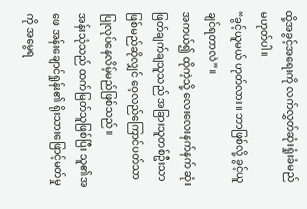ထို့အခွင့်အရေးကို လက်လွှတ်ဆုံးရှုံးခံမည် မဟုတ်ပါ။
“ခွင့်ယူမယ် ဟုတ်လား။ ဘာဖြစ်လို့ ခွင့်ယူချင်ရတာလဲ”။
အကယ်၍ ထိုကဲ့သို့ လေးလေးနက်နက် ဆုံးဖြတ်ချက်ချသူသည် အခြားသူတစ်ဦးသာ ဖြစ်မည်ဆိုလျှင် ဝေ့လည်ကြောင်ပတ်သာ ပြုလုပ်နေလိမ့်မည်ဖြစ်သည်။
အန်းသုံသည် ထက်မြတ်သူဖြစ်ပြီး သူ၏အဖေ အန်းချောင်ရှုန်း၏ ရိုးသားဖြောင့်မတ်မှုကို အမွေရ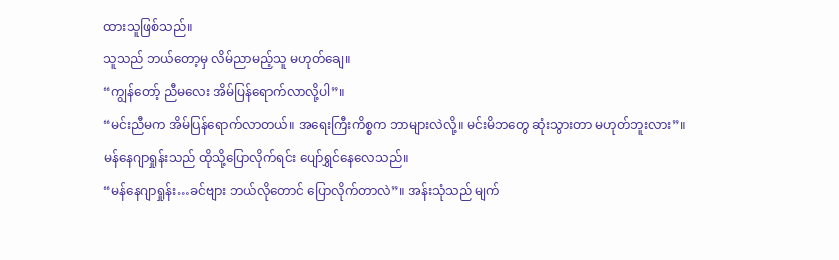ထားသူဖြစ်သည်။
သူသည် ဘယ်တော့မှ လိမ်ညာမည့်သူ မဟုတ်ချေ။
“ကျွန်တော့် ညီမလေး အိမ်ပြန်ရောက်လာလို့ပါ”။
“မင်းညီမက အိမ်ပြန်ရောက်လာတယ်။ အရေးကြီးကိစ္စက ဘာများလဲလို့။ မင်းမိဘတွေ ဆုံးသွားတာ မဟုတ်ဘူးလား”။
မန်နေဂျာရှုန်းသည် ထိုသို့ပြောလိုက်ရင်း ပျော်ရွှင်နေလေသည်။
“မန်နေဂျာရှုန်း…ခင်ဗျား ဘယ်လိုတောင် ပြောလိုက်တာလဲ”။ အန်းသုံသည် မျက်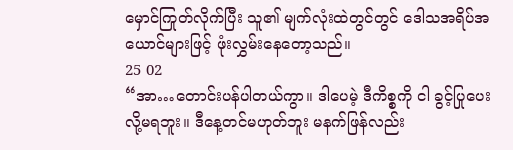မှောင်ကြုတ်လိုက်ပြီး သူ၏ မျက်လုံးထဲတွင်တွင် ဒေါသအရိပ်အယောင်များဖြင့် ဖုံးလွှမ်းနေတော့သည်။
25 02
“အာ…တောင်းပန်ပါတယ်ကွာ။ ဒါပေမဲ့ ဒီကိစ္စကို ငါ ခွင့်ပြုပေးလို့မရဘူး။ ဒီနေ့တင်မဟုတ်ဘူး မနက်ဖြန်လည်း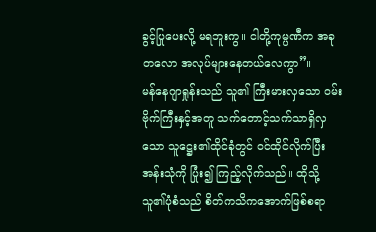ခွင့်ပြုပေးလို့ မရဘူးကွ။ ငါတို့ကုမ္ပဏီက အခုတလော အလုပ်များနေတယ်လေကွာ”။
မန်နေဂျာရှုန်းသည် သူ၏ ကြီးမားလှသော ဝမ်းဗိုက်ကြီးနှင့်အတူ သက်တောင့်သက်သာရှိလှသော သူဋ္ဌေး၏ထိုင်ခုံတွင် ဝင်ထိုင်လိုက်ပြီး အန်းသုံကို ပြုံး၍ ကြည့်လိုက်သည်။ ထိုသို့ သူ၏ပုံစံသည် စိတ်ကသိကအောက်ဖြစ်စရာ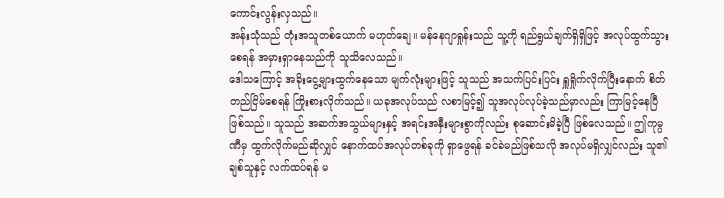ကောင်းလွန်းလှသည်။
အန်းသုံသည် တုံးအသူတစ်ယောက် မဟုတ်ချေ။ မန်နေဂျာရှုန်းသည် သူ့ကို ရည်ရွယ်ချက်ရှိရှိဖြင့် အလုပ်ထွက်သွားစေရန် အမှားရှာနေသည်ကို သူသိလေသည်။
ဒေါသကြောင့် အခိုးငွေ့များထွက်နေသော မျက်လုံးများဖြင့် သူသည် အသက်ပြင်းပြင်း ရှူရှိုက်လိုက်ပြီးနောက် စိတ်တည်ငြိမ်စေရန် ကြိုးစားလိုက်သည်။ ယခုအလုပ်သည် လစာမြင့်၍ သူအလုပ်လုပ်ခဲ့သည်မှာလည်း ကြာမြင့်နေပြီဖြစ်သည်။ သူသည် အဆက်အသွယ်များနှင့် အရင်းအနှီးများစွာကိုလည်း စုဆောင်းမိခဲ့ပြီ ဖြစ်လေသည်။ ဤကုမ္ပဏီမှ ထွက်လိုက်မည်ဆိုလျှင် နောက်ထပ်အလုပ်တစ်ခုကို ရှာဖွေရန် ခင်ခဲမည်ဖြစ်သလို အလုပ်မရှိလျှင်လည်း သူ၏ချစ်သူနှင့် လက်ထပ်ရန် မ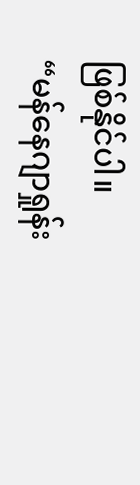ဖြစ်နိုင်ပါ။
“မန်နေဂျာရှုန်း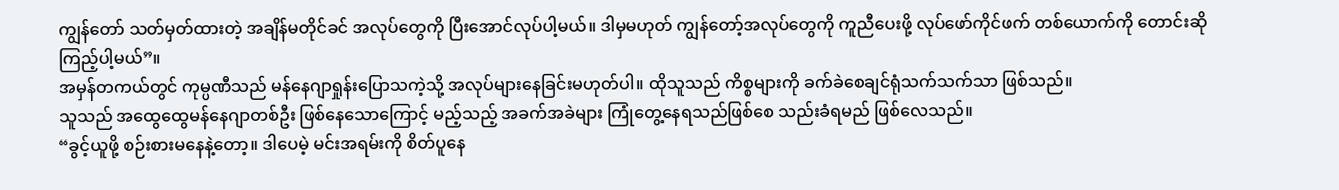ကျွန်တော် သတ်မှတ်ထားတဲ့ အချိန်မတိုင်ခင် အလုပ်တွေကို ပြီးအောင်လုပ်ပါ့မယ်။ ဒါမှမဟုတ် ကျွန်တော့်အလုပ်တွေကို ကူညီပေးဖို့ လုပ်ဖော်ကိုင်ဖက် တစ်ယောက်ကို တောင်းဆိုကြည့်ပါ့မယ်”။
အမှန်တကယ်တွင် ကုမ္ပဏီသည် မန်နေဂျာရှုန်းပြောသကဲ့သို့ အလုပ်များနေခြင်းမဟုတ်ပါ။ ထိုသူသည် ကိစ္စများကို ခက်ခဲစေချင်ရုံသက်သက်သာ ဖြစ်သည်။
သူသည် အထွေထွေမန်နေဂျာတစ်ဦး ဖြစ်နေသောကြောင့် မည့်သည့် အခက်အခဲများ ကြုံတွေ့နေရသည်ဖြစ်စေ သည်းခံရမည် ဖြစ်လေသည်။
“ခွင့်ယူဖို့ စဉ်းစားမနေနဲ့တော့။ ဒါပေမဲ့ မင်းအရမ်းကို စိတ်ပူနေ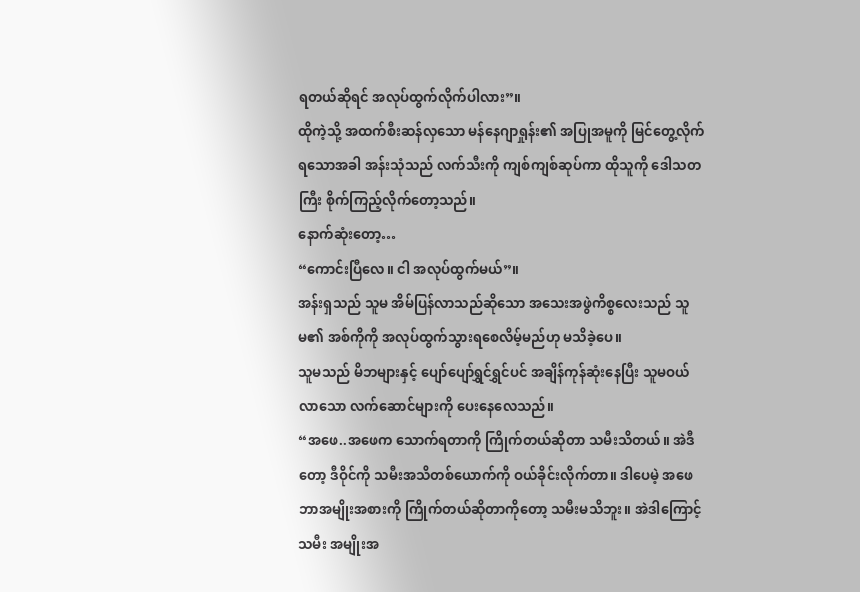ရတယ်ဆိုရင် အလုပ်ထွက်လိုက်ပါလား”။
ထိုကဲ့သို့ အထက်စီးဆန်လှသော မန်နေဂျာရှုန်း၏ အပြုအမူကို မြင်တွေ့လိုက်ရသောအခါ အန်းသုံသည် လက်သီးကို ကျစ်ကျစ်ဆုပ်ကာ ထိုသူကို ဒေါသတကြီး စိုက်ကြည့်လိုက်တော့သည်။
နောက်ဆုံးတော့…
“ကောင်းပြီလေ။ ငါ အလုပ်ထွက်မယ်”။
အန်းရှသည် သူမ အိမ်ပြန်လာသည်ဆိုသော အသေးအဖွဲကိစ္စလေးသည် သူမ၏ အစ်ကိုကို အလုပ်ထွက်သွားရစေလိမ့်မည်ဟု မသိခဲ့ပေ။
သူမသည် မိဘများနှင့် ပျော်ပျော်ရွှင်ရွှင်ပင် အချိန်ကုန်ဆုံးနေပြီး သူမဝယ်လာသော လက်ဆောင်များကို ပေးနေလေသည်။
“အဖေ..အဖေက သောက်ရတာကို ကြိုက်တယ်ဆိုတာ သမီးသိတယ်။ အဲဒီတော့ ဒီဝိုင်ကို သမီးအသိတစ်ယောက်ကို ဝယ်ခိုင်းလိုက်တာ။ ဒါပေမဲ့ အဖေ ဘာအမျိုးအစားကို ကြိုက်တယ်ဆိုတာကိုတော့ သမီးမသိဘူး။ အဲဒါကြောင့် သမီး အမျိုးအ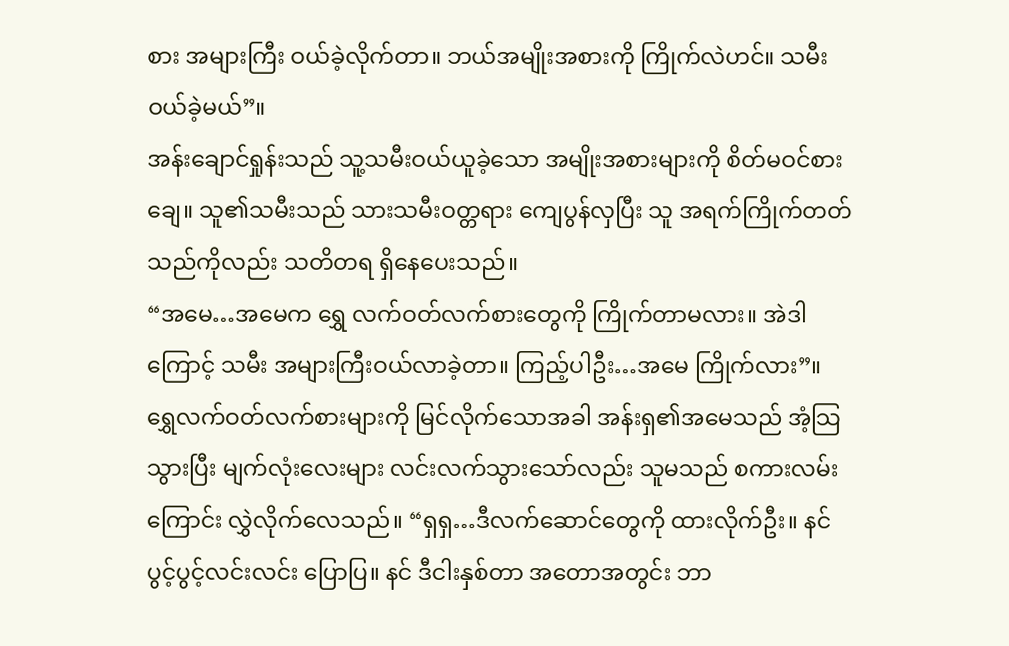စား အများကြီး ဝယ်ခဲ့လိုက်တာ။ ဘယ်အမျိုးအစားကို ကြိုက်လဲဟင်။ သမီးဝယ်ခဲ့မယ်”။
အန်းချောင်ရှုန်းသည် သူ့သမီးဝယ်ယူခဲ့သော အမျိုးအစားများကို စိတ်မဝင်စားချေ။ သူ၏သမီးသည် သားသမီးဝတ္တရား ကျေပွန်လှပြီး သူ အရက်ကြိုက်တတ်သည်ကိုလည်း သတိတရ ရှိနေပေးသည်။
“အမေ…အမေက ရွှေ လက်ဝတ်လက်စားတွေကို ကြိုက်တာမလား။ အဲဒါကြောင့် သမီး အများကြီးဝယ်လာခဲ့တာ။ ကြည့်ပါဦး…အမေ ကြိုက်လား”။
ရွှေလက်ဝတ်လက်စားများကို မြင်လိုက်သောအခါ အန်းရှ၏အမေသည် အံ့သြသွားပြီး မျက်လုံးလေးများ လင်းလက်သွားသော်လည်း သူမသည် စကားလမ်းကြောင်း လွှဲလိုက်လေသည်။ “ရှရှ…ဒီလက်ဆောင်တွေကို ထားလိုက်ဦး။ နင် ပွင့်ပွင့်လင်းလင်း ပြောပြ။ နင် ဒီငါးနှစ်တာ အတောအတွင်း ဘာ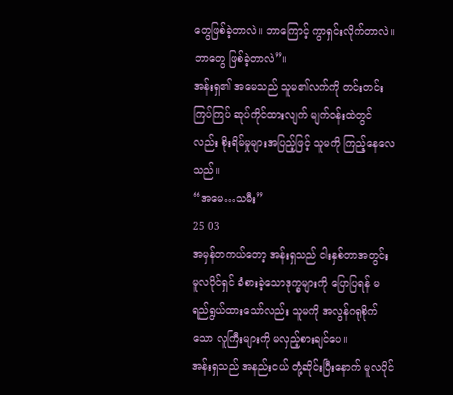တွေဖြစ်ခဲ့တာလဲ။ ဘာကြောင့် ကွာရှင်းလိုက်တာလဲ။ ဘာတွေ ဖြစ်ခဲ့တာလဲ”။
အန်းရှ၏ အမေသည် သူမ၏လက်ကို တင်းတင်းကြပ်ကြပ် ဆုပ်ကိုင်ထားလျက် မျက်ဝန်းထဲတွင်လည်း စိုးရိမ်မှုများအပြည့်ဖြင့် သူမကို ကြည့်နေလေသည်။
“အမေ…သမီး”
25 03
အမှန်တကယ်တော့ အန်းရှသည် ငါးနှစ်တာအတွင်း မူလပိုင်ရှင် ခံစားခဲ့သောဒုက္ခများကို ပြောပြရန် မရည်ရွယ်ထားသော်လည်း သူမကို အလွန်ဂရုစိုက်သော လူကြီးများကို မလှည့်စားချင်ပေ။
အန်းရှသည် အနည်းငယ် တုံ့ဆိုင်းပြီးနောက် မူလပိုင်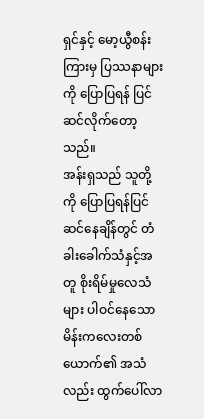ရှင်နှင့် မော့ယွီစန်းကြားမှ ပြဿနာများကို ပြောပြရန် ပြင်ဆင်လိုက်တော့သည်။
အန်းရှသည် သူတို့ကို ပြောပြရန်ပြင်ဆင်နေချိန်တွင် တံခါးခေါက်သံနှင့်အတူ စိုးရိမ်မှုလေသံများ ပါဝင်နေသော မိန်းကလေးတစ်ယောက်၏ အသံလည်း ထွက်ပေါ်လာ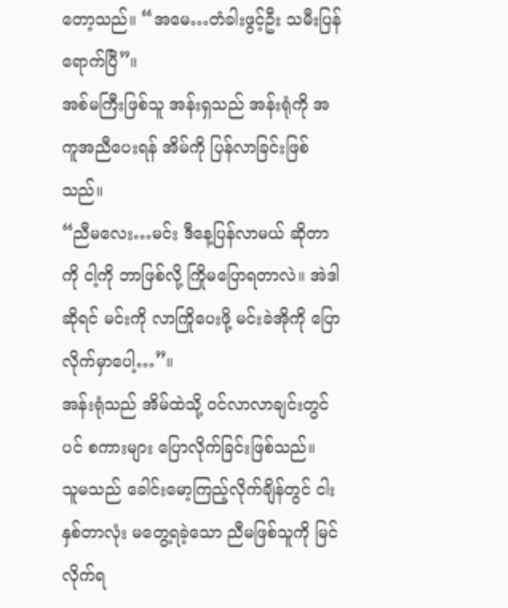တော့သည်။ “အမေ…တံခါးဖွင့်ဦး သမီးပြန်ရောက်ပြီ”။
အစ်မကြီးဖြစ်သူ အန်းရှသည် အန်းရုံကို အကူအညီပေးရန် အိမ်ကို ပြန်လာခြင်းဖြစ်သည်။
“ညီမလေး…မင်း ဒီနေ့ပြန်လာမယ် ဆိုတာကို ငါ့ကို ဘာဖြစ်လို့ ကြိုမပြောရတာလဲ။ အဲဒါဆိုရင် မင်းကို လာကြိုပေးဖို့ မင်းခဲအိုကို ပြောလိုက်မှာပေါ့…”။
အန်းရုံသည် အိမ်ထဲသို့ ဝင်လာလာချင်းတွင်ပင် စကားများ ပြောလိုက်ခြင်းဖြစ်သည်။
သူမသည် ခေါင်းမော့ကြည့်လိုက်ချိန်တွင် ငါးနှစ်တာလုံး မတွေ့ရခဲ့သော ညီမဖြစ်သူကို မြင်လိုက်ရ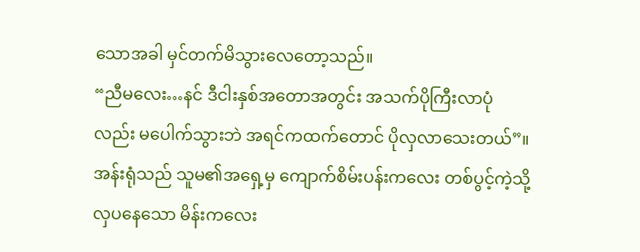သောအခါ မှင်တက်မိသွားလေတော့သည်။
“ညီမလေး…နင် ဒီငါးနှစ်အတောအတွင်း အသက်ပိုကြီးလာပုံလည်း မပေါက်သွားဘဲ အရင်ကထက်တောင် ပိုလှလာသေးတယ်”။
အန်းရုံသည် သူမ၏အရှေ့မှ ကျောက်စိမ်းပန်းကလေး တစ်ပွင့်ကဲ့သို့ လှပနေသော မိန်းကလေး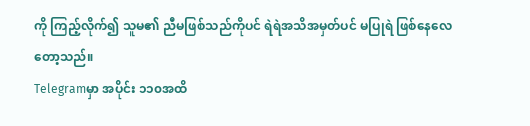ကို ကြည့်လိုက်၍ သူမ၏ ညီမဖြစ်သည်ကိုပင် ရဲရဲအသိအမှတ်ပင် မပြုရဲ ဖြစ်နေလေတော့သည်။
Telegramမှာ အပိုင်း ၁၁၀အထိ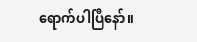ရောက်ပါပြီနော်။